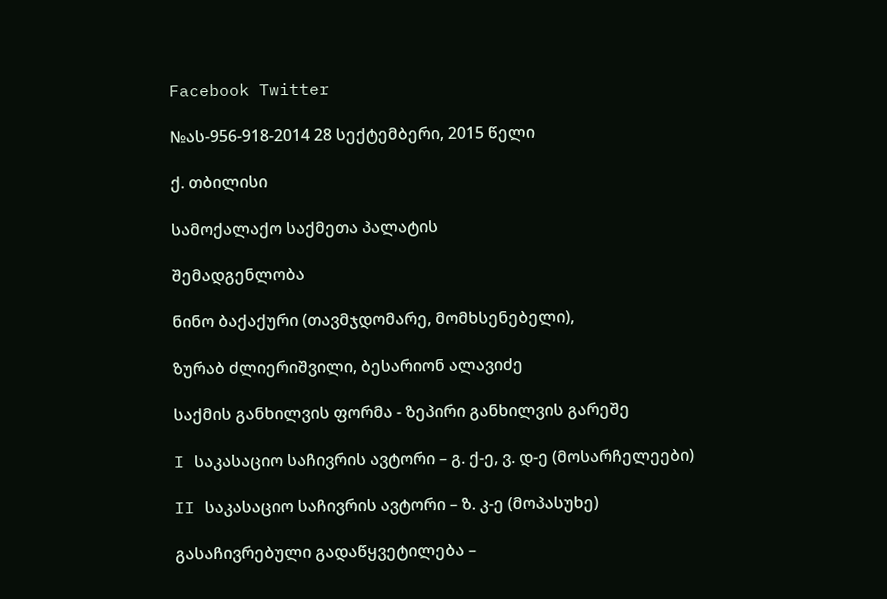Facebook Twitter

№ას-956-918-2014 28 სექტემბერი, 2015 წელი

ქ. თბილისი

სამოქალაქო საქმეთა პალატის

შემადგენლობა

ნინო ბაქაქური (თავმჯდომარე, მომხსენებელი),

ზურაბ ძლიერიშვილი, ბესარიონ ალავიძე

საქმის განხილვის ფორმა - ზეპირი განხილვის გარეშე

I საკასაციო საჩივრის ავტორი – გ. ქ-ე, ვ. დ-ე (მოსარჩელეები)

II საკასაციო საჩივრის ავტორი – ზ. კ-ე (მოპასუხე)

გასაჩივრებული გადაწყვეტილება –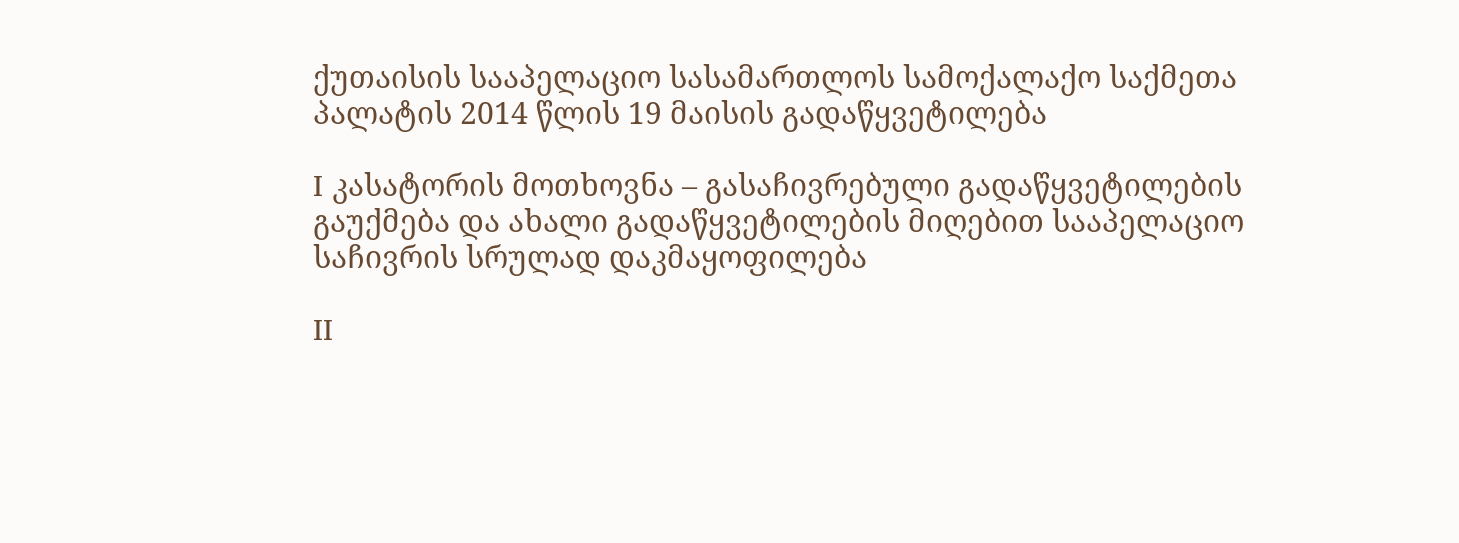ქუთაისის სააპელაციო სასამართლოს სამოქალაქო საქმეთა პალატის 2014 წლის 19 მაისის გადაწყვეტილება

I კასატორის მოთხოვნა – გასაჩივრებული გადაწყვეტილების გაუქმება და ახალი გადაწყვეტილების მიღებით სააპელაციო საჩივრის სრულად დაკმაყოფილება

II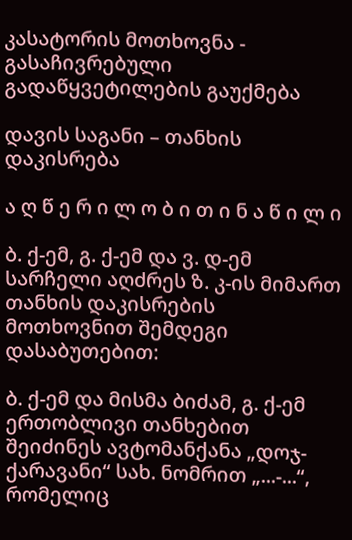კასატორის მოთხოვნა - გასაჩივრებული გადაწყვეტილების გაუქმება

დავის საგანი – თანხის დაკისრება

ა ღ წ ე რ ი ლ ო ბ ი თ ი ნ ა წ ი ლ ი

ბ. ქ-ემ, გ. ქ-ემ და ვ. დ-ემ სარჩელი აღძრეს ზ. კ-ის მიმართ თანხის დაკისრების მოთხოვნით შემდეგი დასაბუთებით:

ბ. ქ-ემ და მისმა ბიძამ, გ. ქ-ემ ერთობლივი თანხებით შეიძინეს ავტომანქანა „დოჯ-ქარავანი“ სახ. ნომრით „...-...“, რომელიც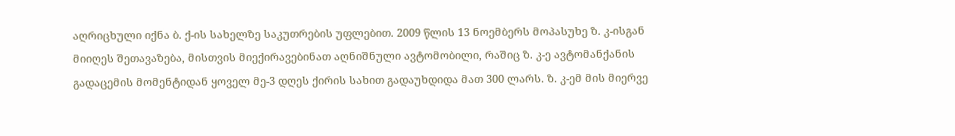აღრიცხული იქნა ბ. ქ-ის სახელზე საკუთრების უფლებით. 2009 წლის 13 ნოემბერს მოპასუხე ზ. კ-ისგან მიიღეს შეთავაზება, მისთვის მიექირავებინათ აღნიშნული ავტომობილი, რაშიც ზ. კ-ე ავტომანქანის გადაცემის მომენტიდან ყოველ მე-3 დღეს ქირის სახით გადაუხდიდა მათ 300 ლარს. ზ. კ-ემ მის მიერვე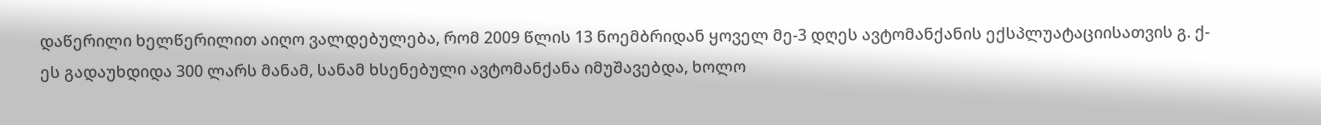დაწერილი ხელწერილით აიღო ვალდებულება, რომ 2009 წლის 13 ნოემბრიდან ყოველ მე-3 დღეს ავტომანქანის ექსპლუატაციისათვის გ. ქ-ეს გადაუხდიდა 300 ლარს მანამ, სანამ ხსენებული ავტომანქანა იმუშავებდა, ხოლო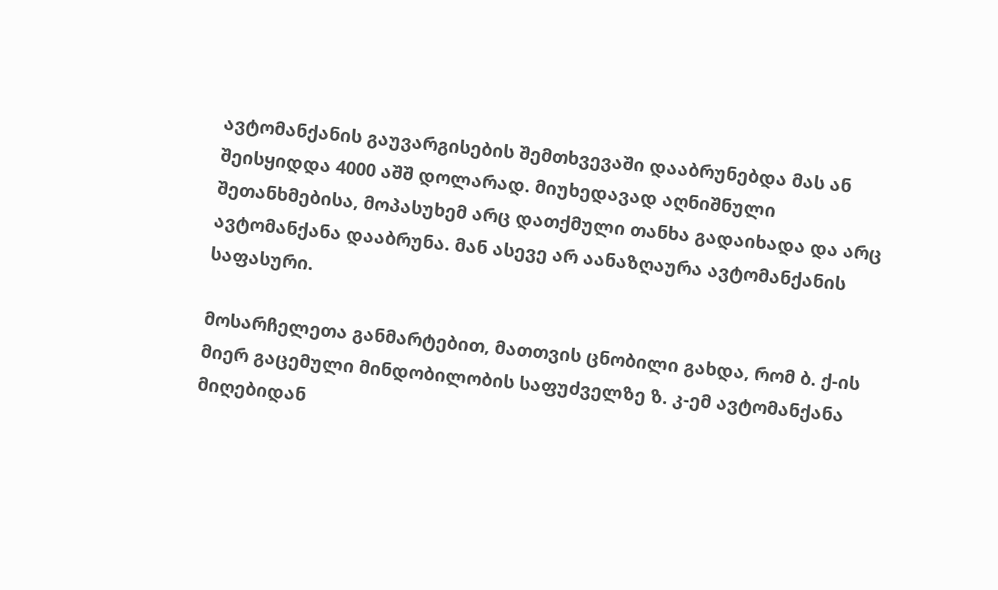ავტომანქანის გაუვარგისების შემთხვევაში დააბრუნებდა მას ან შეისყიდდა 4000 აშშ დოლარად. მიუხედავად აღნიშნული შეთანხმებისა, მოპასუხემ არც დათქმული თანხა გადაიხადა და არც ავტომანქანა დააბრუნა. მან ასევე არ აანაზღაურა ავტომანქანის საფასური.

მოსარჩელეთა განმარტებით, მათთვის ცნობილი გახდა, რომ ბ. ქ-ის მიერ გაცემული მინდობილობის საფუძველზე ზ. კ-ემ ავტომანქანა მიღებიდან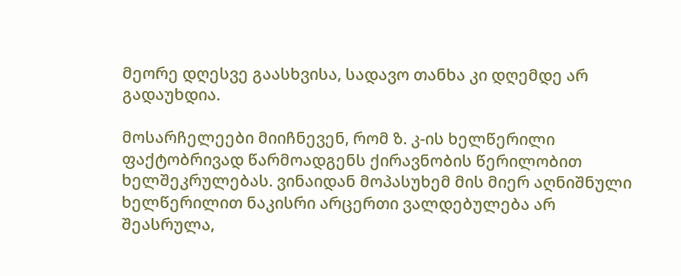მეორე დღესვე გაასხვისა, სადავო თანხა კი დღემდე არ გადაუხდია.

მოსარჩელეები მიიჩნევენ, რომ ზ. კ-ის ხელწერილი ფაქტობრივად წარმოადგენს ქირავნობის წერილობით ხელშეკრულებას. ვინაიდან მოპასუხემ მის მიერ აღნიშნული ხელწერილით ნაკისრი არცერთი ვალდებულება არ შეასრულა,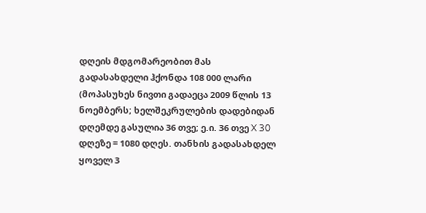დღეის მდგომარეობით მას გადასახდელი ჰქონდა 108 000 ლარი (მოპასუხეს ნივთი გადაეცა 2009 წლის 13 ნოემბერს; ხელშეკრულების დადებიდან დღემდე გასულია 36 თვე; ე.ი. 36 თვე X 30 დღეზე = 1080 დღეს. თანხის გადასახდელ ყოველ 3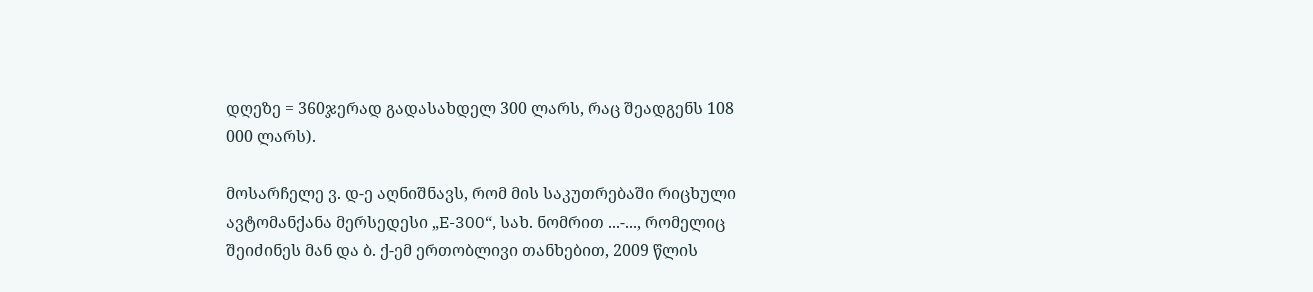დღეზე = 360ჯერად გადასახდელ 300 ლარს, რაც შეადგენს 108 000 ლარს).

მოსარჩელე ვ. დ-ე აღნიშნავს, რომ მის საკუთრებაში რიცხული ავტომანქანა მერსედესი „E-300“, სახ. ნომრით ...-..., რომელიც შეიძინეს მან და ბ. ქ-ემ ერთობლივი თანხებით, 2009 წლის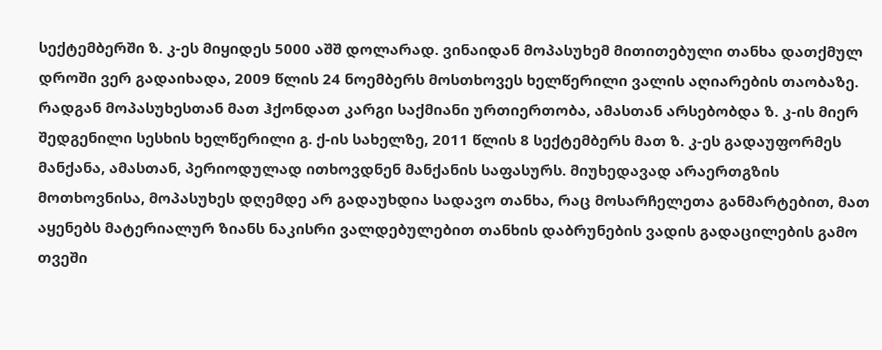სექტემბერში ზ. კ-ეს მიყიდეს 5000 აშშ დოლარად. ვინაიდან მოპასუხემ მითითებული თანხა დათქმულ დროში ვერ გადაიხადა, 2009 წლის 24 ნოემბერს მოსთხოვეს ხელწერილი ვალის აღიარების თაობაზე. რადგან მოპასუხესთან მათ ჰქონდათ კარგი საქმიანი ურთიერთობა, ამასთან არსებობდა ზ. კ-ის მიერ შედგენილი სესხის ხელწერილი გ. ქ-ის სახელზე, 2011 წლის 8 სექტემბერს მათ ზ. კ-ეს გადაუფორმეს მანქანა, ამასთან, პერიოდულად ითხოვდნენ მანქანის საფასურს. მიუხედავად არაერთგზის მოთხოვნისა, მოპასუხეს დღემდე არ გადაუხდია სადავო თანხა, რაც მოსარჩელეთა განმარტებით, მათ აყენებს მატერიალურ ზიანს ნაკისრი ვალდებულებით თანხის დაბრუნების ვადის გადაცილების გამო თვეში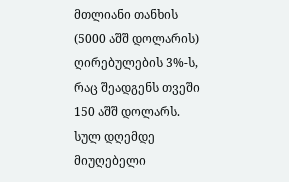მთლიანი თანხის (5000 აშშ დოლარის) ღირებულების 3%-ს, რაც შეადგენს თვეში 150 აშშ დოლარს. სულ დღემდე მიუღებელი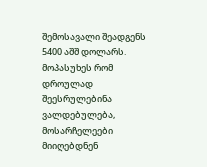შემოსავალი შეადგენს 5400 აშშ დოლარს. მოპასუხეს რომ დროულად შეესრულებინა ვალდებულება, მოსარჩელეები მიიღებდნენ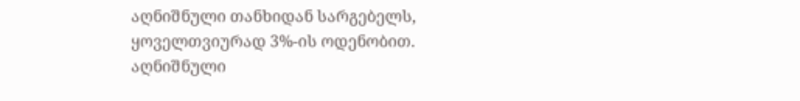აღნიშნული თანხიდან სარგებელს, ყოველთვიურად 3%-ის ოდენობით. აღნიშნული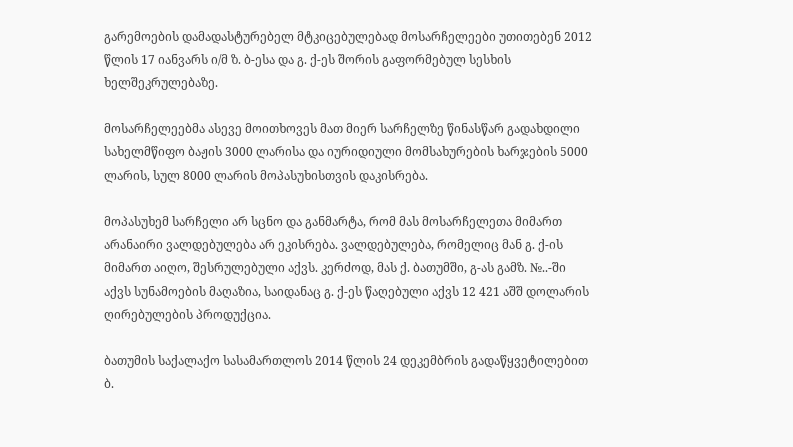გარემოების დამადასტურებელ მტკიცებულებად მოსარჩელეები უთითებენ 2012 წლის 17 იანვარს ი/მ ზ. ბ-ესა და გ. ქ-ეს შორის გაფორმებულ სესხის ხელშეკრულებაზე.

მოსარჩელეებმა ასევე მოითხოვეს მათ მიერ სარჩელზე წინასწარ გადახდილი სახელმწიფო ბაჟის 3000 ლარისა და იურიდიული მომსახურების ხარჯების 5000 ლარის, სულ 8000 ლარის მოპასუხისთვის დაკისრება.

მოპასუხემ სარჩელი არ სცნო და განმარტა, რომ მას მოსარჩელეთა მიმართ არანაირი ვალდებულება არ ეკისრება. ვალდებულება, რომელიც მან გ. ქ-ის მიმართ აიღო, შესრულებული აქვს. კერძოდ, მას ქ. ბათუმში, გ-ას გამზ. №..-ში აქვს სუნამოების მაღაზია, საიდანაც გ. ქ-ეს წაღებული აქვს 12 421 აშშ დოლარის ღირებულების პროდუქცია.

ბათუმის საქალაქო სასამართლოს 2014 წლის 24 დეკემბრის გადაწყვეტილებით ბ.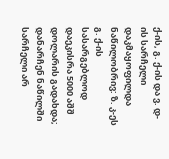ქ-ის, გ. ქ-ის და ვ. დ-ის სარჩელი დაკმაყოფილდა ნაწილობრივ: ზ. კ-ეს გ. ქ-ის სასარგებლოდ დაეკისრა 5000 აშშ დოლარის გადახდა; დანარჩენ ნაწილში სარჩელი არ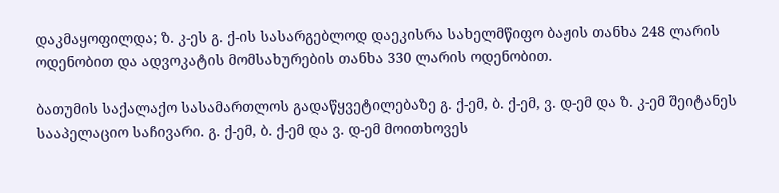დაკმაყოფილდა; ზ. კ-ეს გ. ქ-ის სასარგებლოდ დაეკისრა სახელმწიფო ბაჟის თანხა 248 ლარის ოდენობით და ადვოკატის მომსახურების თანხა 330 ლარის ოდენობით.

ბათუმის საქალაქო სასამართლოს გადაწყვეტილებაზე გ. ქ-ემ, ბ. ქ-ემ, ვ. დ-ემ და ზ. კ-ემ შეიტანეს სააპელაციო საჩივარი. გ. ქ-ემ, ბ. ქ-ემ და ვ. დ-ემ მოითხოვეს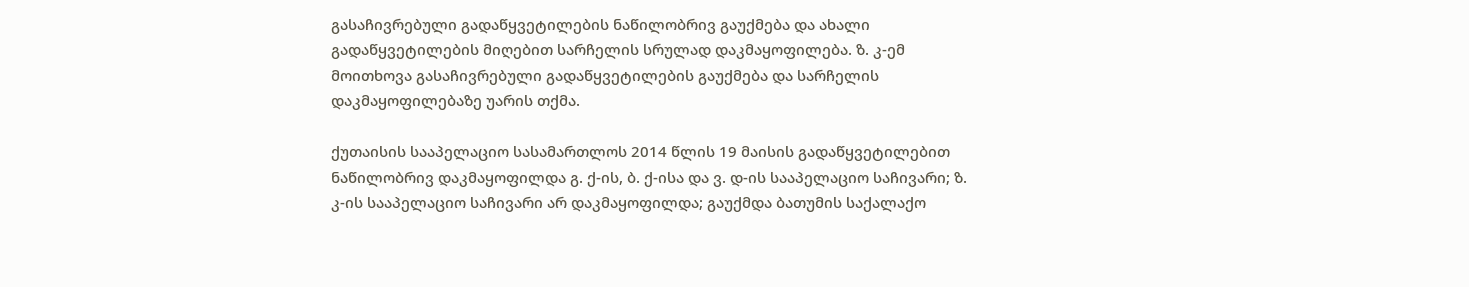გასაჩივრებული გადაწყვეტილების ნაწილობრივ გაუქმება და ახალი გადაწყვეტილების მიღებით სარჩელის სრულად დაკმაყოფილება. ზ. კ-ემ მოითხოვა გასაჩივრებული გადაწყვეტილების გაუქმება და სარჩელის დაკმაყოფილებაზე უარის თქმა.

ქუთაისის სააპელაციო სასამართლოს 2014 წლის 19 მაისის გადაწყვეტილებით ნაწილობრივ დაკმაყოფილდა გ. ქ-ის, ბ. ქ-ისა და ვ. დ-ის სააპელაციო საჩივარი; ზ. კ-ის სააპელაციო საჩივარი არ დაკმაყოფილდა; გაუქმდა ბათუმის საქალაქო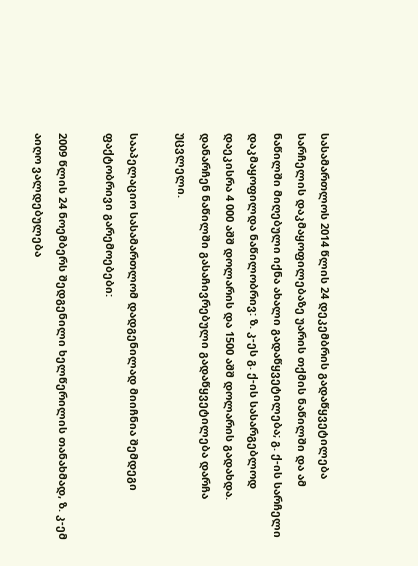სასამართლოს 2014 წლის 24 დეკემბრის გადაწყვეტილება სარჩელის დაკმაყოფილებაზე უარის თქმის ნაწილში და ამ ნაწილში მიღებული იქნა ახალი გადაწყვეტილება; გ. ქ-ის სარჩელი დაკმაყოფილდა ნაწილობრივ: ზ. კ-ეს გ. ქ-ის სასარგებლოდ დაეკისრა 4 000 აშშ დოლარის და 1500 აშშ დოლარის გადახდა. დანარჩენ ნაწილში გასაჩივრებული გადაწყვეტილება დარჩა უცვლელი.

სააპელაციო სასამართლომ დადგენილად მიიჩნია შემდეგი ფაქტობრივი გარემოებები:

2009 წლის 24 ნოემბერს შედგენილი ხელწერილის თანახმად, ზ. კ-ემ აიღო ვალდებულება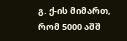გ. ქ-ის მიმართ, რომ 5000 აშშ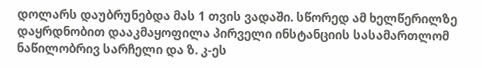დოლარს დაუბრუნებდა მას 1 თვის ვადაში. სწორედ ამ ხელწერილზე დაყრდნობით დააკმაყოფილა პირველი ინსტანციის სასამართლომ ნაწილობრივ სარჩელი და ზ. კ-ეს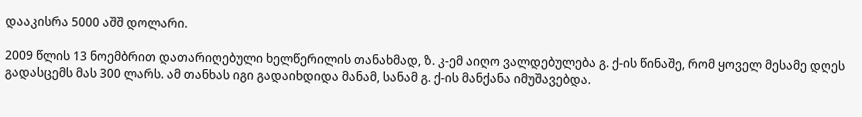დააკისრა 5000 აშშ დოლარი.

2009 წლის 13 ნოემბრით დათარიღებული ხელწერილის თანახმად, ზ. კ-ემ აიღო ვალდებულება გ. ქ-ის წინაშე, რომ ყოველ მესამე დღეს გადასცემს მას 300 ლარს. ამ თანხას იგი გადაიხდიდა მანამ, სანამ გ. ქ-ის მანქანა იმუშავებდა.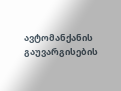ავტომანქანის გაუვარგისების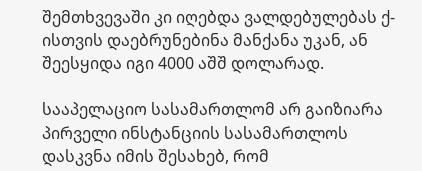შემთხვევაში კი იღებდა ვალდებულებას ქ-ისთვის დაებრუნებინა მანქანა უკან, ან შეესყიდა იგი 4000 აშშ დოლარად.

სააპელაციო სასამართლომ არ გაიზიარა პირველი ინსტანციის სასამართლოს დასკვნა იმის შესახებ, რომ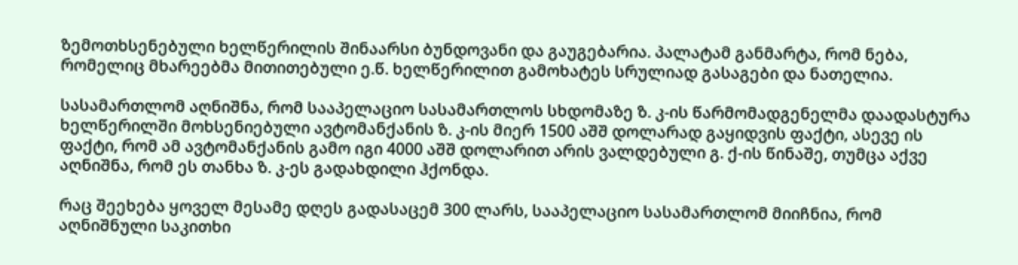ზემოთხსენებული ხელწერილის შინაარსი ბუნდოვანი და გაუგებარია. პალატამ განმარტა, რომ ნება, რომელიც მხარეებმა მითითებული ე.წ. ხელწერილით გამოხატეს სრულიად გასაგები და ნათელია.

სასამართლომ აღნიშნა, რომ სააპელაციო სასამართლოს სხდომაზე ზ. კ-ის წარმომადგენელმა დაადასტურა ხელწერილში მოხსენიებული ავტომანქანის ზ. კ-ის მიერ 1500 აშშ დოლარად გაყიდვის ფაქტი, ასევე ის ფაქტი, რომ ამ ავტომანქანის გამო იგი 4000 აშშ დოლარით არის ვალდებული გ. ქ-ის წინაშე, თუმცა აქვე აღნიშნა, რომ ეს თანხა ზ. კ-ეს გადახდილი ჰქონდა.

რაც შეეხება ყოველ მესამე დღეს გადასაცემ 300 ლარს, სააპელაციო სასამართლომ მიიჩნია, რომ აღნიშნული საკითხი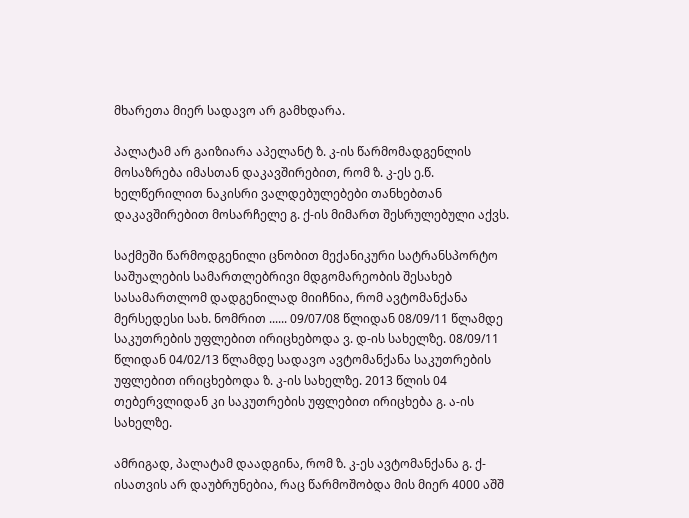მხარეთა მიერ სადავო არ გამხდარა.

პალატამ არ გაიზიარა აპელანტ ზ. კ-ის წარმომადგენლის მოსაზრება იმასთან დაკავშირებით, რომ ზ. კ-ეს ე.წ. ხელწერილით ნაკისრი ვალდებულებები თანხებთან დაკავშირებით მოსარჩელე გ. ქ-ის მიმართ შესრულებული აქვს.

საქმეში წარმოდგენილი ცნობით მექანიკური სატრანსპორტო საშუალების სამართლებრივი მდგომარეობის შესახებ სასამართლომ დადგენილად მიიჩნია, რომ ავტომანქანა მერსედესი სახ. ნომრით ...... 09/07/08 წლიდან 08/09/11 წლამდე საკუთრების უფლებით ირიცხებოდა ვ. დ-ის სახელზე. 08/09/11 წლიდან 04/02/13 წლამდე სადავო ავტომანქანა საკუთრების უფლებით ირიცხებოდა ზ. კ-ის სახელზე. 2013 წლის 04 თებერვლიდან კი საკუთრების უფლებით ირიცხება გ. ა-ის სახელზე.

ამრიგად, პალატამ დაადგინა, რომ ზ. კ-ეს ავტომანქანა გ. ქ-ისათვის არ დაუბრუნებია, რაც წარმოშობდა მის მიერ 4000 აშშ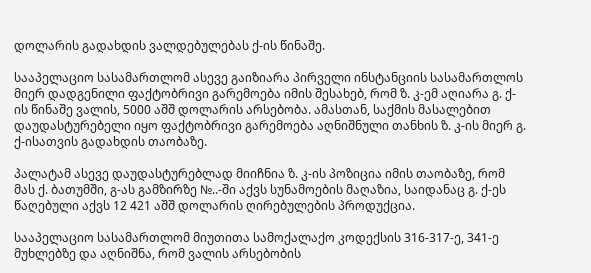დოლარის გადახდის ვალდებულებას ქ-ის წინაშე.

სააპელაციო სასამართლომ ასევე გაიზიარა პირველი ინსტანციის სასამართლოს მიერ დადგენილი ფაქტობრივი გარემოება იმის შესახებ, რომ ზ. კ-ემ აღიარა გ. ქ-ის წინაშე ვალის, 5000 აშშ დოლარის არსებობა. ამასთან, საქმის მასალებით დაუდასტურებელი იყო ფაქტობრივი გარემოება აღნიშნული თანხის ზ. კ-ის მიერ გ. ქ-ისათვის გადახდის თაობაზე.

პალატამ ასევე დაუდასტურებლად მიიჩნია ზ. კ-ის პოზიცია იმის თაობაზე, რომ მას ქ. ბათუმში, გ-ას გამზირზე №..-ში აქვს სუნამოების მაღაზია, საიდანაც გ. ქ-ეს წაღებული აქვს 12 421 აშშ დოლარის ღირებულების პროდუქცია.

სააპელაციო სასამართლომ მიუთითა სამოქალაქო კოდექსის 316-317-ე, 341-ე მუხლებზე და აღნიშნა, რომ ვალის არსებობის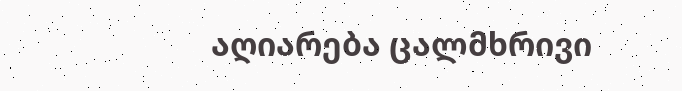აღიარება ცალმხრივი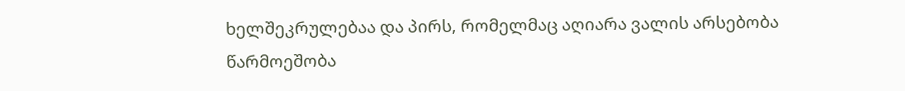ხელშეკრულებაა და პირს, რომელმაც აღიარა ვალის არსებობა წარმოეშობა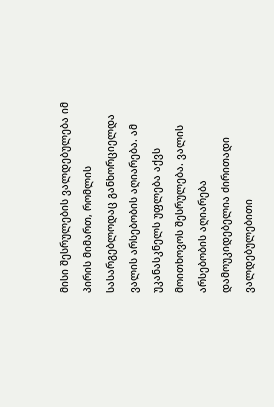მისი შესრულების ვალდებულება იმ პირის მიმართ, რომლის სასარგებლოდაც განხორციელდა ვალის არსებობის აღიარება. ამ უკანასკნელს უფლება აქვს მოითხოვოს შესრულება. ვალის არსებობის აღიარება დამოუკიდებელია ძირითადი ვალდებულებითი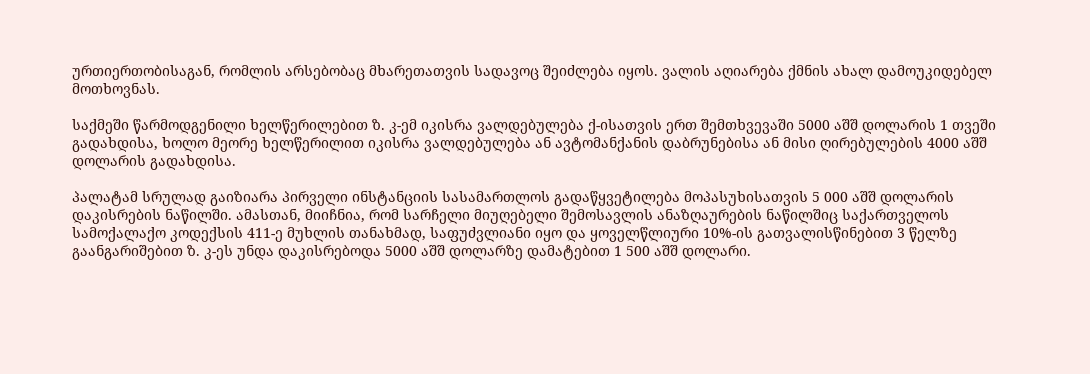ურთიერთობისაგან, რომლის არსებობაც მხარეთათვის სადავოც შეიძლება იყოს. ვალის აღიარება ქმნის ახალ დამოუკიდებელ მოთხოვნას.

საქმეში წარმოდგენილი ხელწერილებით ზ. კ-ემ იკისრა ვალდებულება ქ-ისათვის ერთ შემთხვევაში 5000 აშშ დოლარის 1 თვეში გადახდისა, ხოლო მეორე ხელწერილით იკისრა ვალდებულება ან ავტომანქანის დაბრუნებისა ან მისი ღირებულების 4000 აშშ დოლარის გადახდისა.

პალატამ სრულად გაიზიარა პირველი ინსტანციის სასამართლოს გადაწყვეტილება მოპასუხისათვის 5 000 აშშ დოლარის დაკისრების ნაწილში. ამასთან, მიიჩნია, რომ სარჩელი მიუღებელი შემოსავლის ანაზღაურების ნაწილშიც საქართველოს სამოქალაქო კოდექსის 411-ე მუხლის თანახმად, საფუძვლიანი იყო და ყოველწლიური 10%-ის გათვალისწინებით 3 წელზე გაანგარიშებით ზ. კ-ეს უნდა დაკისრებოდა 5000 აშშ დოლარზე დამატებით 1 500 აშშ დოლარი.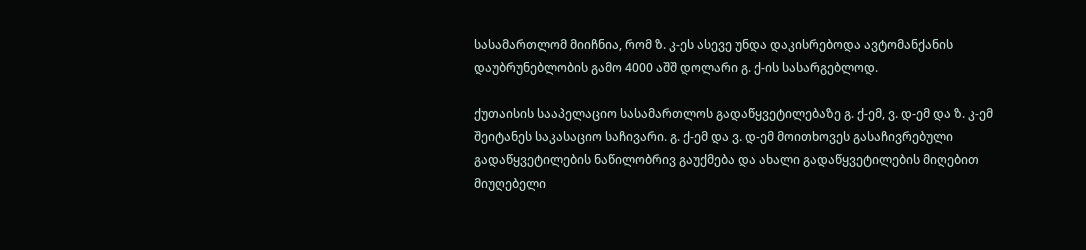სასამართლომ მიიჩნია, რომ ზ. კ-ეს ასევე უნდა დაკისრებოდა ავტომანქანის დაუბრუნებლობის გამო 4000 აშშ დოლარი გ. ქ-ის სასარგებლოდ.

ქუთაისის სააპელაციო სასამართლოს გადაწყვეტილებაზე გ. ქ-ემ, ვ. დ-ემ და ზ. კ-ემ შეიტანეს საკასაციო საჩივარი. გ. ქ-ემ და ვ. დ-ემ მოითხოვეს გასაჩივრებული გადაწყვეტილების ნაწილობრივ გაუქმება და ახალი გადაწყვეტილების მიღებით მიუღებელი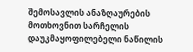შემოსავლის ანაზღაურების მოთხოვნით სარჩელის დაუკმაყოფილებელი ნაწილის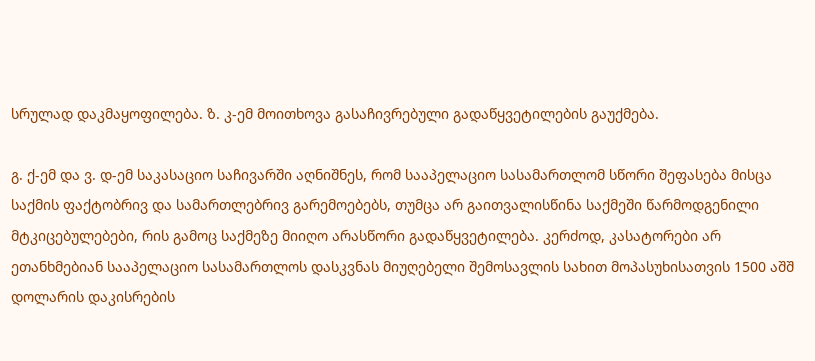სრულად დაკმაყოფილება. ზ. კ-ემ მოითხოვა გასაჩივრებული გადაწყვეტილების გაუქმება.

გ. ქ-ემ და ვ. დ-ემ საკასაციო საჩივარში აღნიშნეს, რომ სააპელაციო სასამართლომ სწორი შეფასება მისცა საქმის ფაქტობრივ და სამართლებრივ გარემოებებს, თუმცა არ გაითვალისწინა საქმეში წარმოდგენილი მტკიცებულებები, რის გამოც საქმეზე მიიღო არასწორი გადაწყვეტილება. კერძოდ, კასატორები არ ეთანხმებიან სააპელაციო სასამართლოს დასკვნას მიუღებელი შემოსავლის სახით მოპასუხისათვის 1500 აშშ დოლარის დაკისრების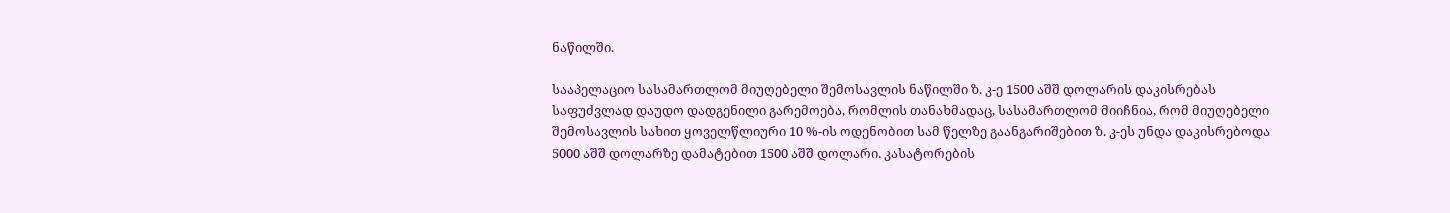ნაწილში.

სააპელაციო სასამართლომ მიუღებელი შემოსავლის ნაწილში ზ. კ-ე 1500 აშშ დოლარის დაკისრებას საფუძვლად დაუდო დადგენილი გარემოება, რომლის თანახმადაც, სასამართლომ მიიჩნია, რომ მიუღებელი შემოსავლის სახით ყოველწლიური 10 %-ის ოდენობით სამ წელზე გაანგარიშებით ზ. კ-ეს უნდა დაკისრებოდა 5000 აშშ დოლარზე დამატებით 1500 აშშ დოლარი. კასატორების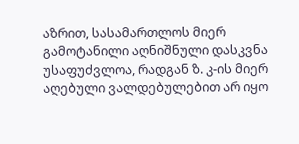აზრით, სასამართლოს მიერ გამოტანილი აღნიშნული დასკვნა უსაფუძვლოა, რადგან ზ. კ-ის მიერ აღებული ვალდებულებით არ იყო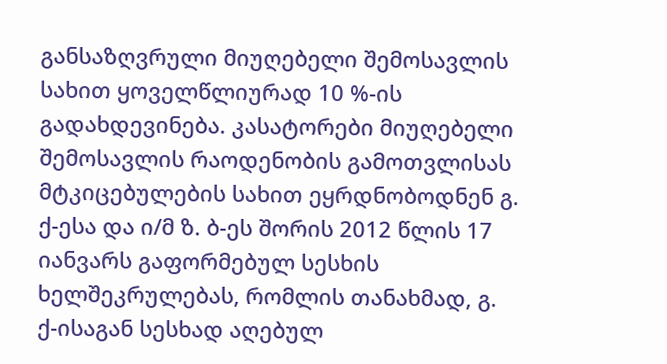განსაზღვრული მიუღებელი შემოსავლის სახით ყოველწლიურად 10 %-ის გადახდევინება. კასატორები მიუღებელი შემოსავლის რაოდენობის გამოთვლისას მტკიცებულების სახით ეყრდნობოდნენ გ. ქ-ესა და ი/მ ზ. ბ-ეს შორის 2012 წლის 17 იანვარს გაფორმებულ სესხის ხელშეკრულებას, რომლის თანახმად, გ. ქ-ისაგან სესხად აღებულ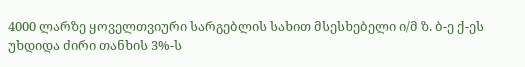4000 ლარზე ყოველთვიური სარგებლის სახით მსესხებელი ი/მ ზ. ბ-ე ქ-ეს უხდიდა ძირი თანხის 3%-ს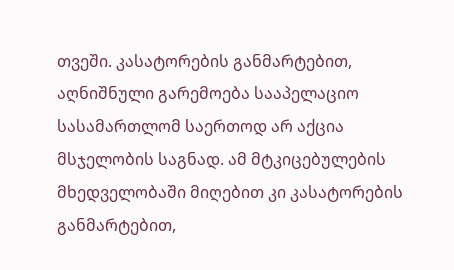თვეში. კასატორების განმარტებით, აღნიშნული გარემოება სააპელაციო სასამართლომ საერთოდ არ აქცია მსჯელობის საგნად. ამ მტკიცებულების მხედველობაში მიღებით კი კასატორების განმარტებით,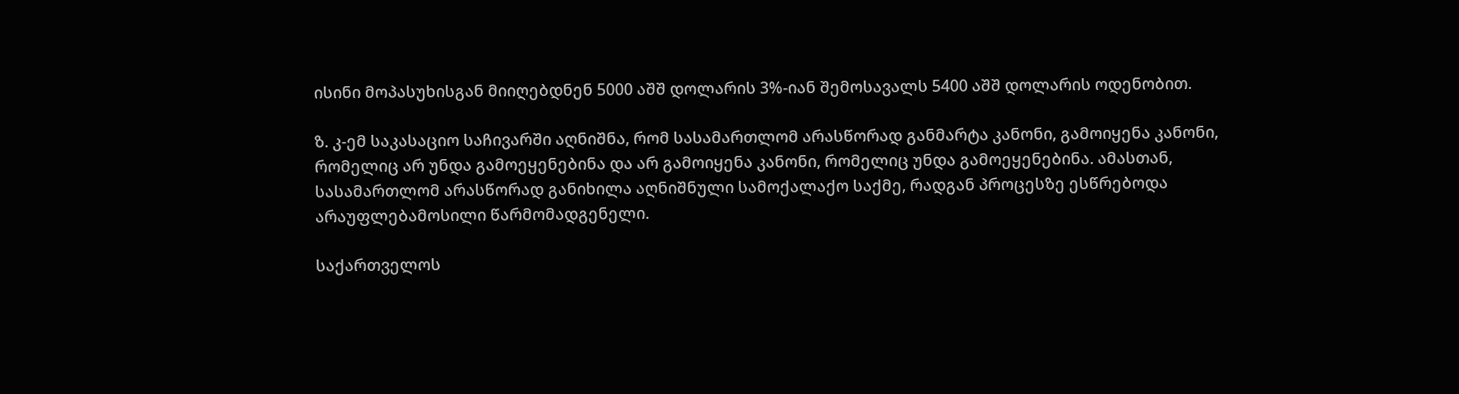ისინი მოპასუხისგან მიიღებდნენ 5000 აშშ დოლარის 3%-იან შემოსავალს 5400 აშშ დოლარის ოდენობით.

ზ. კ-ემ საკასაციო საჩივარში აღნიშნა, რომ სასამართლომ არასწორად განმარტა კანონი, გამოიყენა კანონი, რომელიც არ უნდა გამოეყენებინა და არ გამოიყენა კანონი, რომელიც უნდა გამოეყენებინა. ამასთან, სასამართლომ არასწორად განიხილა აღნიშნული სამოქალაქო საქმე, რადგან პროცესზე ესწრებოდა არაუფლებამოსილი წარმომადგენელი.

საქართველოს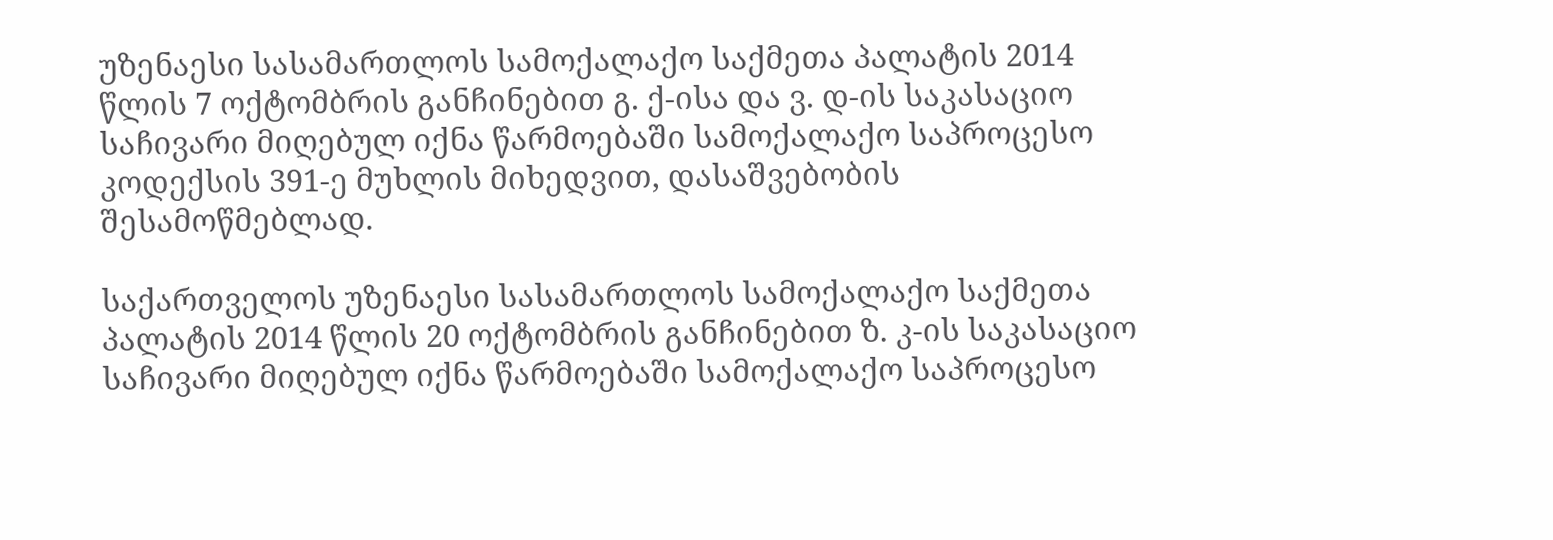უზენაესი სასამართლოს სამოქალაქო საქმეთა პალატის 2014 წლის 7 ოქტომბრის განჩინებით გ. ქ-ისა და ვ. დ-ის საკასაციო საჩივარი მიღებულ იქნა წარმოებაში სამოქალაქო საპროცესო კოდექსის 391-ე მუხლის მიხედვით, დასაშვებობის შესამოწმებლად.

საქართველოს უზენაესი სასამართლოს სამოქალაქო საქმეთა პალატის 2014 წლის 20 ოქტომბრის განჩინებით ზ. კ-ის საკასაციო საჩივარი მიღებულ იქნა წარმოებაში სამოქალაქო საპროცესო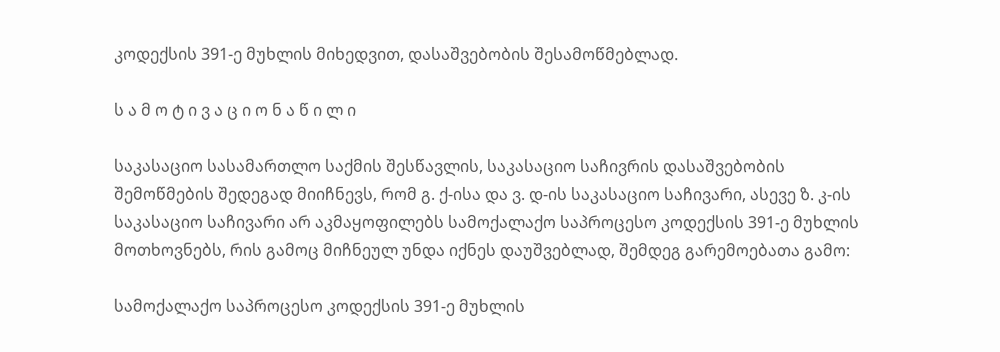კოდექსის 391-ე მუხლის მიხედვით, დასაშვებობის შესამოწმებლად.

ს ა მ ო ტ ი ვ ა ც ი ო ნ ა წ ი ლ ი

საკასაციო სასამართლო საქმის შესწავლის, საკასაციო საჩივრის დასაშვებობის შემოწმების შედეგად მიიჩნევს, რომ გ. ქ-ისა და ვ. დ-ის საკასაციო საჩივარი, ასევე ზ. კ-ის საკასაციო საჩივარი არ აკმაყოფილებს სამოქალაქო საპროცესო კოდექსის 391-ე მუხლის მოთხოვნებს, რის გამოც მიჩნეულ უნდა იქნეს დაუშვებლად, შემდეგ გარემოებათა გამო:

სამოქალაქო საპროცესო კოდექსის 391-ე მუხლის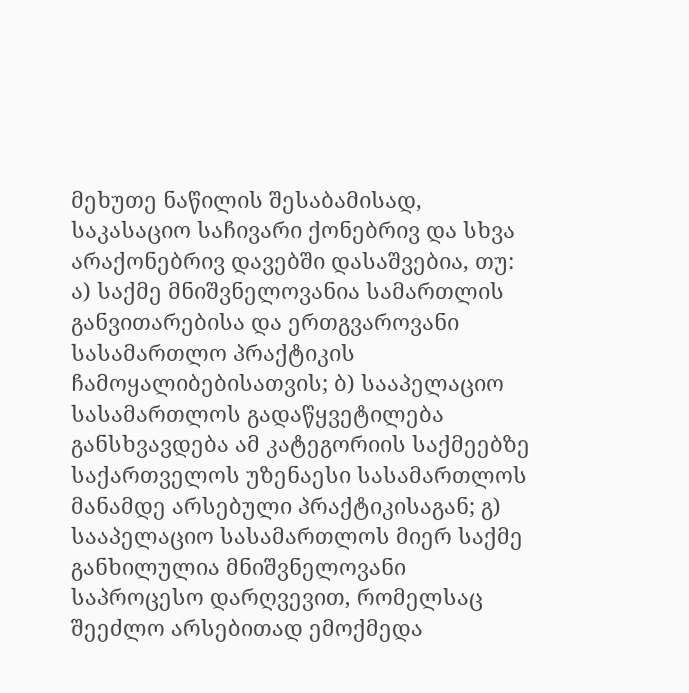მეხუთე ნაწილის შესაბამისად, საკასაციო საჩივარი ქონებრივ და სხვა არაქონებრივ დავებში დასაშვებია, თუ: ა) საქმე მნიშვნელოვანია სამართლის განვითარებისა და ერთგვაროვანი სასამართლო პრაქტიკის ჩამოყალიბებისათვის; ბ) სააპელაციო სასამართლოს გადაწყვეტილება განსხვავდება ამ კატეგორიის საქმეებზე საქართველოს უზენაესი სასამართლოს მანამდე არსებული პრაქტიკისაგან; გ) სააპელაციო სასამართლოს მიერ საქმე განხილულია მნიშვნელოვანი საპროცესო დარღვევით, რომელსაც შეეძლო არსებითად ემოქმედა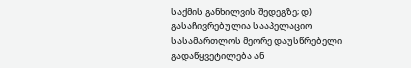საქმის განხილვის შედეგზე; დ) გასაჩივრებულია სააპელაციო სასამართლოს მეორე დაუსწრებელი გადაწყვეტილება ან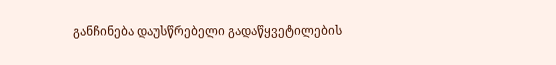განჩინება დაუსწრებელი გადაწყვეტილების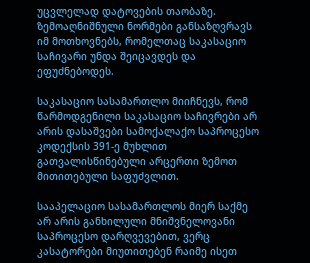უცვლელად დატოვების თაობაზე. ზემოაღნიშნული ნორმები განსაზღვრავს იმ მოთხოვნებს, რომელთაც საკასაციო საჩივარი უნდა შეიცავდეს და ეფუძნებოდეს.

საკასაციო სასამართლო მიიჩნევს, რომ წარმოდგენილი საკასაციო საჩივრები არ არის დასაშვები სამოქალაქო საპროცესო კოდექსის 391-ე მუხლით გათვალისწინებული არცერთი ზემოთ მითითებული საფუძვლით.

სააპელაციო სასამართლოს მიერ საქმე არ არის განხილული მნიშვნელოვანი საპროცესო დარღვევებით, ვერც კასატორები მიუთითებენ რაიმე ისეთ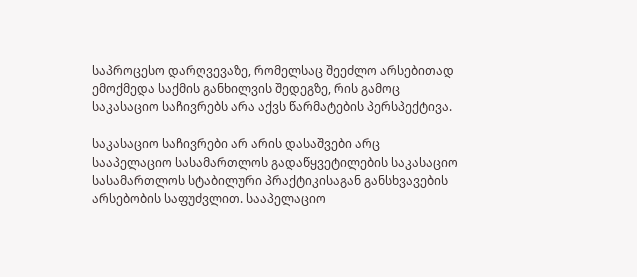საპროცესო დარღვევაზე, რომელსაც შეეძლო არსებითად ემოქმედა საქმის განხილვის შედეგზე, რის გამოც საკასაციო საჩივრებს არა აქვს წარმატების პერსპექტივა.

საკასაციო საჩივრები არ არის დასაშვები არც სააპელაციო სასამართლოს გადაწყვეტილების საკასაციო სასამართლოს სტაბილური პრაქტიკისაგან განსხვავების არსებობის საფუძვლით. სააპელაციო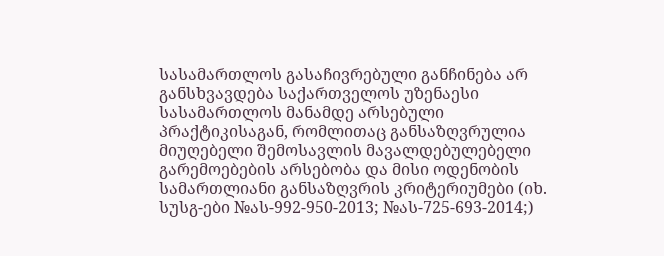სასამართლოს გასაჩივრებული განჩინება არ განსხვავდება საქართველოს უზენაესი სასამართლოს მანამდე არსებული პრაქტიკისაგან, რომლითაც განსაზღვრულია მიუღებელი შემოსავლის მავალდებულებელი გარემოებების არსებობა და მისი ოდენობის სამართლიანი განსაზღვრის კრიტერიუმები (იხ. სუსგ-ები №ას-992-950-2013; №ას-725-693-2014;)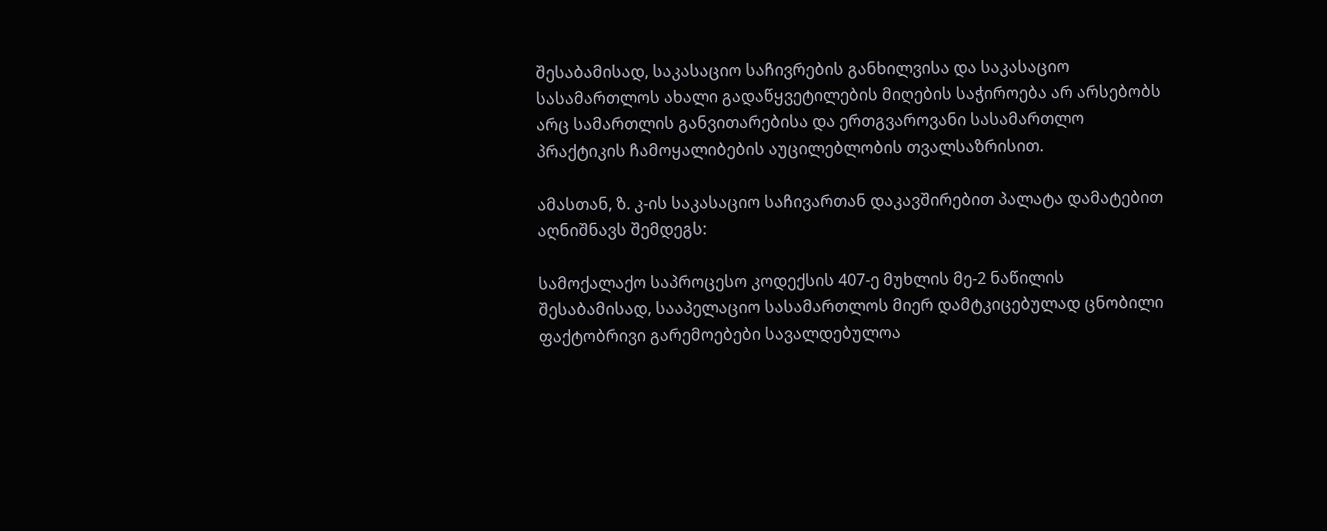შესაბამისად, საკასაციო საჩივრების განხილვისა და საკასაციო სასამართლოს ახალი გადაწყვეტილების მიღების საჭიროება არ არსებობს არც სამართლის განვითარებისა და ერთგვაროვანი სასამართლო პრაქტიკის ჩამოყალიბების აუცილებლობის თვალსაზრისით.

ამასთან, ზ. კ-ის საკასაციო საჩივართან დაკავშირებით პალატა დამატებით აღნიშნავს შემდეგს:

სამოქალაქო საპროცესო კოდექსის 407-ე მუხლის მე-2 ნაწილის შესაბამისად, სააპელაციო სასამართლოს მიერ დამტკიცებულად ცნობილი ფაქტობრივი გარემოებები სავალდებულოა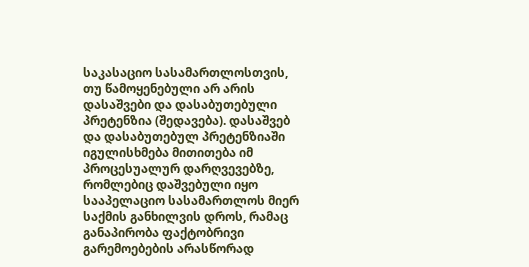საკასაციო სასამართლოსთვის, თუ წამოყენებული არ არის დასაშვები და დასაბუთებული პრეტენზია (შედავება). დასაშვებ და დასაბუთებულ პრეტენზიაში იგულისხმება მითითება იმ პროცესუალურ დარღვევებზე, რომლებიც დაშვებული იყო სააპელაციო სასამართლოს მიერ საქმის განხილვის დროს, რამაც განაპირობა ფაქტობრივი გარემოებების არასწორად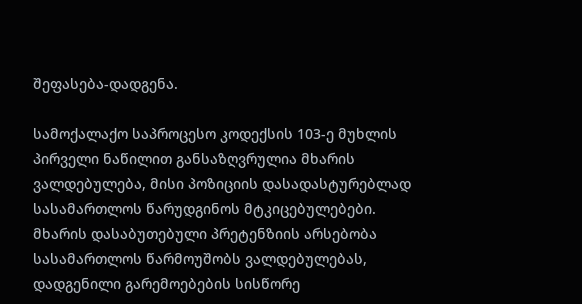შეფასება-დადგენა.

სამოქალაქო საპროცესო კოდექსის 103-ე მუხლის პირველი ნაწილით განსაზღვრულია მხარის ვალდებულება, მისი პოზიციის დასადასტურებლად სასამართლოს წარუდგინოს მტკიცებულებები. მხარის დასაბუთებული პრეტენზიის არსებობა სასამართლოს წარმოუშობს ვალდებულებას, დადგენილი გარემოებების სისწორე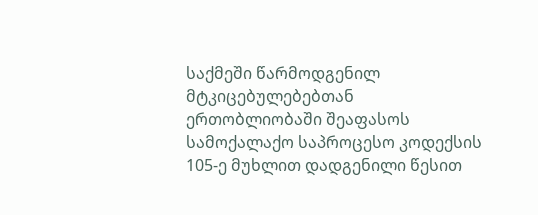საქმეში წარმოდგენილ მტკიცებულებებთან ერთობლიობაში შეაფასოს სამოქალაქო საპროცესო კოდექსის 105-ე მუხლით დადგენილი წესით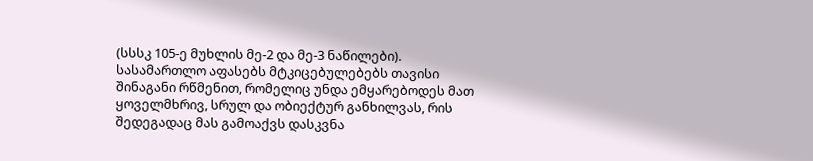(სსსკ 105-ე მუხლის მე-2 და მე-3 ნაწილები). სასამართლო აფასებს მტკიცებულებებს თავისი შინაგანი რწმენით, რომელიც უნდა ემყარებოდეს მათ ყოველმხრივ, სრულ და ობიექტურ განხილვას, რის შედეგადაც მას გამოაქვს დასკვნა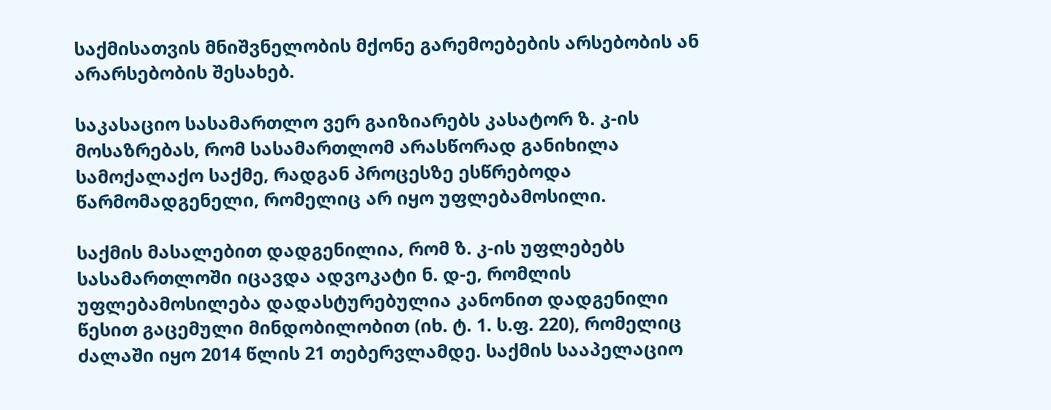საქმისათვის მნიშვნელობის მქონე გარემოებების არსებობის ან არარსებობის შესახებ.

საკასაციო სასამართლო ვერ გაიზიარებს კასატორ ზ. კ-ის მოსაზრებას, რომ სასამართლომ არასწორად განიხილა სამოქალაქო საქმე, რადგან პროცესზე ესწრებოდა წარმომადგენელი, რომელიც არ იყო უფლებამოსილი.

საქმის მასალებით დადგენილია, რომ ზ. კ-ის უფლებებს სასამართლოში იცავდა ადვოკატი ნ. დ-ე, რომლის უფლებამოსილება დადასტურებულია კანონით დადგენილი წესით გაცემული მინდობილობით (იხ. ტ. 1. ს.ფ. 220), რომელიც ძალაში იყო 2014 წლის 21 თებერვლამდე. საქმის სააპელაციო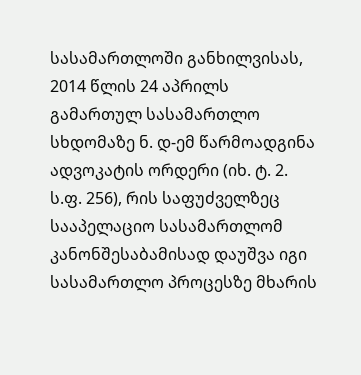სასამართლოში განხილვისას, 2014 წლის 24 აპრილს გამართულ სასამართლო სხდომაზე ნ. დ-ემ წარმოადგინა ადვოკატის ორდერი (იხ. ტ. 2. ს.ფ. 256), რის საფუძველზეც სააპელაციო სასამართლომ კანონშესაბამისად დაუშვა იგი სასამართლო პროცესზე მხარის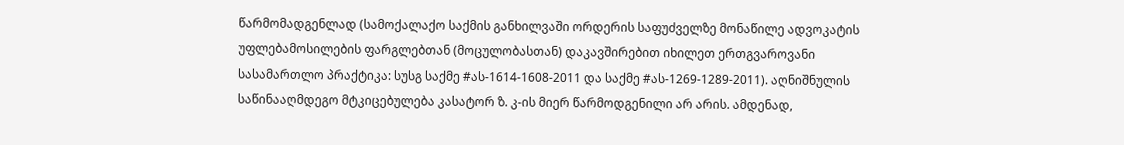წარმომადგენლად (სამოქალაქო საქმის განხილვაში ორდერის საფუძველზე მონაწილე ადვოკატის უფლებამოსილების ფარგლებთან (მოცულობასთან) დაკავშირებით იხილეთ ერთგვაროვანი სასამართლო პრაქტიკა: სუსგ საქმე #ას-1614-1608-2011 და საქმე #ას-1269-1289-2011). აღნიშნულის საწინააღმდეგო მტკიცებულება კასატორ ზ. კ-ის მიერ წარმოდგენილი არ არის. ამდენად,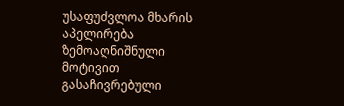უსაფუძვლოა მხარის აპელირება ზემოაღნიშნული მოტივით გასაჩივრებული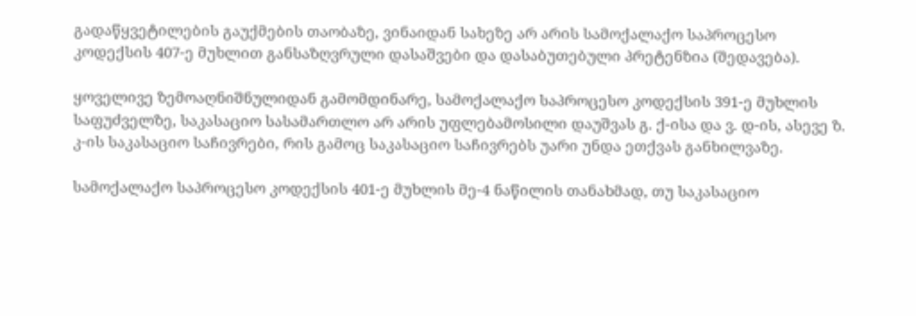გადაწყვეტილების გაუქმების თაობაზე, ვინაიდან სახეზე არ არის სამოქალაქო საპროცესო კოდექსის 407-ე მუხლით განსაზღვრული დასაშვები და დასაბუთებული პრეტენზია (შედავება).

ყოველივე ზემოაღნიშნულიდან გამომდინარე, სამოქალაქო საპროცესო კოდექსის 391-ე მუხლის საფუძველზე, საკასაციო სასამართლო არ არის უფლებამოსილი დაუშვას გ. ქ-ისა და ვ. დ-ის, ასევე ზ. კ-ის საკასაციო საჩივრები, რის გამოც საკასაციო საჩივრებს უარი უნდა ეთქვას განხილვაზე.

სამოქალაქო საპროცესო კოდექსის 401-ე მუხლის მე-4 ნაწილის თანახმად, თუ საკასაციო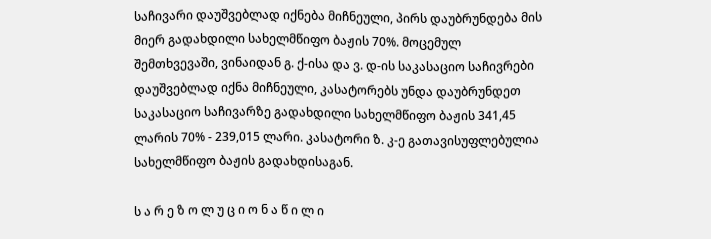საჩივარი დაუშვებლად იქნება მიჩნეული, პირს დაუბრუნდება მის მიერ გადახდილი სახელმწიფო ბაჟის 70%. მოცემულ შემთხვევაში, ვინაიდან გ. ქ-ისა და ვ. დ-ის საკასაციო საჩივრები დაუშვებლად იქნა მიჩნეული, კასატორებს უნდა დაუბრუნდეთ საკასაციო საჩივარზე გადახდილი სახელმწიფო ბაჟის 341,45 ლარის 70% - 239,015 ლარი. კასატორი ზ. კ-ე გათავისუფლებულია სახელმწიფო ბაჟის გადახდისაგან.

ს ა რ ე ზ ო ლ უ ც ი ო ნ ა წ ი ლ ი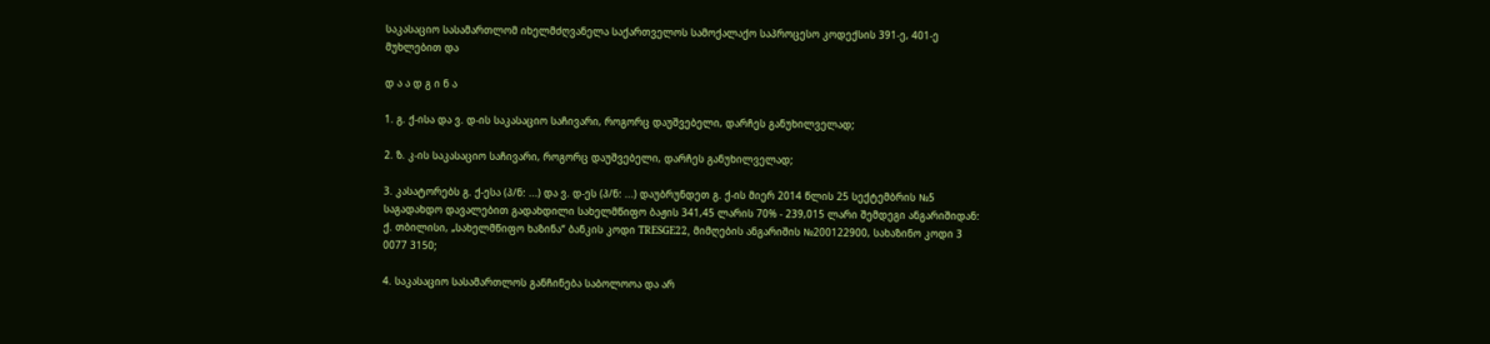საკასაციო სასამართლომ იხელმძღვანელა საქართველოს სამოქალაქო საპროცესო კოდექსის 391-ე, 401-ე მუხლებით და

დ ა ა დ გ ი ნ ა

1. გ. ქ-ისა და ვ. დ-ის საკასაციო საჩივარი, როგორც დაუშვებელი, დარჩეს განუხილველად;

2. ზ. კ-ის საკასაციო საჩივარი, როგორც დაუშვებელი, დარჩეს განუხილველად;

3. კასატორებს გ. ქ-ესა (პ/ნ: ...) და ვ. დ-ეს (პ/ნ: ...) დაუბრუნდეთ გ. ქ-ის მიერ 2014 წლის 25 სექტემბრის №5 საგადახდო დავალებით გადახდილი სახელმწიფო ბაჟის 341,45 ლარის 70% - 239,015 ლარი შემდეგი ანგარიშიდან: ქ. თბილისი, „სახელმწიფო ხაზინა“ ბანკის კოდი TRESGE22, მიმღების ანგარიშის №200122900, სახაზინო კოდი 3 0077 3150;

4. საკასაციო სასამართლოს განჩინება საბოლოოა და არ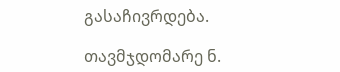გასაჩივრდება.

თავმჯდომარე ნ.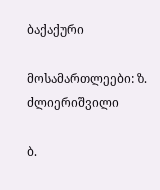ბაქაქური

მოსამართლეები: ზ. ძლიერიშვილი

ბ.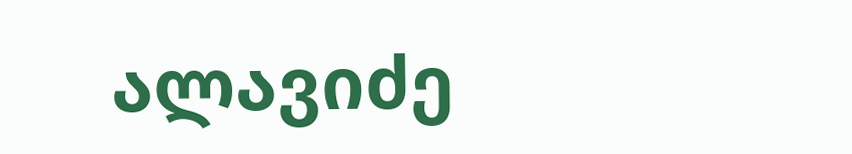ალავიძე